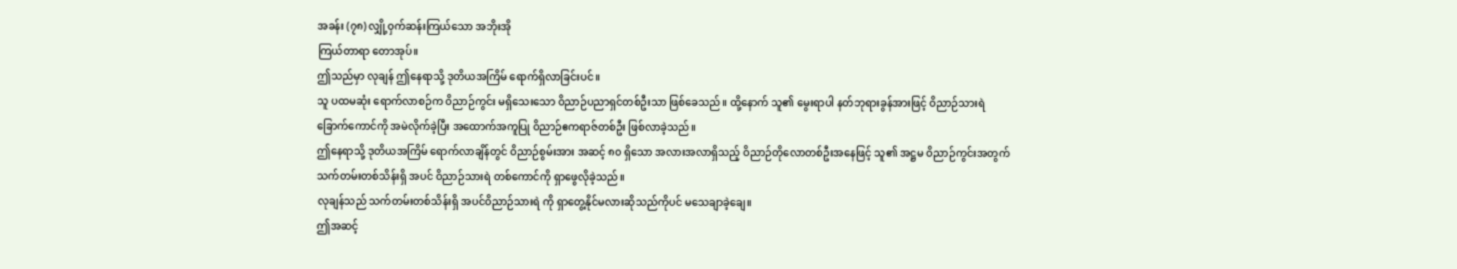အခန်း (၇၈) လျှို့ဝှက်ဆန်းကြယ်သော အဘိုးအို
ကြယ်တာရာ တောအုပ်။
ဤသည်မှာ လုချန် ဤနေရာသို့ ဒုတိယအကြိမ် ရောက်ရှိလာခြင်းပင်။
သူ ပထမဆုံး ရောက်လာစဉ်က ဝိညာဉ်ကွင်း မရှိသေးသော ဝိညာဉ်ပညာရှင်တစ်ဦးသာ ဖြစ်ခေသည်။ ထို့နောက် သူ၏ မွေးရာပါ နတ်ဘုရားခွန်အားဖြင့် ဝိညာဉ်သားရဲ ခြောက်ကောင်ကို အမဲလိုက်ခဲ့ပြီး အထောက်အကူပြု ဝိညာဉ်ဧကရာဇ်တစ်ဦး ဖြစ်လာခဲ့သည်။
ဤနေရာသို့ ဒုတိယအကြိမ် ရောက်လာချိန်တွင် ဝိညာဉ်စွမ်းအား အဆင့် ၈၀ ရှိသော အလားအလာရှိသည့် ဝိညာဉ်တိုလောတစ်ဦးအနေဖြင့် သူ၏ အဋ္ဌမ ဝိညာဉ်ကွင်းအတွက် သက်တမ်းတစ်သိန်းရှိ အပင် ဝိညာဉ်သားရဲ တစ်ကောင်ကို ရှာဖွေလိုခဲ့သည်။
လုချန်သည် သက်တမ်းတစ်သိန်းရှိ အပင်ဝိညာဉ်သားရဲ ကို ရှာတွေ့နိုင်မလားဆိုသည်ကိုပင် မသေချာခဲ့ချေ။
ဤအဆင့်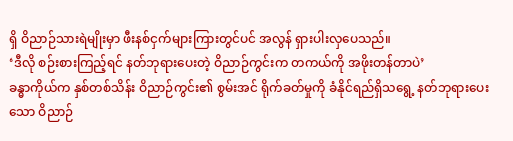ရှိ ဝိညာဉ်သားရဲမျိုးမှာ ဖီးနစ်ငှက်များကြားတွင်ပင် အလွန် ရှားပါးလှပေသည်။
‘ဒီလို စဉ်းစားကြည့်ရင် နတ်ဘုရားပေးတဲ့ ဝိညာဉ်ကွင်းက တကယ်ကို အဖိုးတန်တာပဲ’
ခန္ဓာကိုယ်က နှစ်တစ်သိန်း ဝိညာဉ်ကွင်း၏ စွမ်းအင် ရိုက်ခတ်မှုကို ခံနိုင်ရည်ရှိသရွေ့ နတ်ဘုရားပေးသော ဝိညာဉ်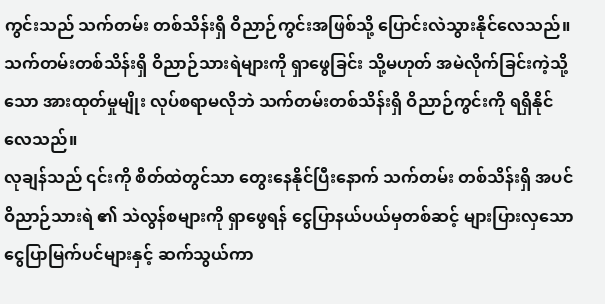ကွင်းသည် သက်တမ်း တစ်သိန်းရှိ ဝိညာဉ်ကွင်းအဖြစ်သို့ ပြောင်းလဲသွားနိုင်လေသည်။
သက်တမ်းတစ်သိန်းရှိ ဝိညာဉ်သားရဲများကို ရှာဖွေခြင်း သို့မဟုတ် အမဲလိုက်ခြင်းကဲ့သို့သော အားထုတ်မှုမျိုး လုပ်စရာမလိုဘဲ သက်တမ်းတစ်သိန်းရှိ ဝိညာဉ်ကွင်းကို ရရှိနိုင်လေသည်။
လုချန်သည် ၎င်းကို စိတ်ထဲတွင်သာ တွေးနေနိုင်ပြီးနောက် သက်တမ်း တစ်သိန်းရှိ အပင် ဝိညာဉ်သားရဲ ၏ သဲလွန်စများကို ရှာဖွေရန် ငွေပြာနယ်ပယ်မှတစ်ဆင့် များပြားလှသော ငွေပြာမြက်ပင်များနှင့် ဆက်သွယ်ကာ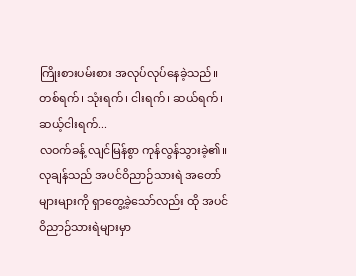ကြိုးစားပမ်းစား အလုပ်လုပ်နေခဲ့သည်။
တစ်ရက်၊ သုံးရက်၊ ငါးရက်၊ ဆယ်ရက်၊ ဆယ့်ငါးရက်...
လဝက်ခန့် လျင်မြန်စွာ ကုန်လွန်သွားခဲ့၏။ လုချန်သည် အပင်ဝိညာဉ်သားရဲ အတော်များများကို ရှာတွေ့ခဲ့သော်လည်း ထို အပင်ဝိညာဉ်သားရဲများမှာ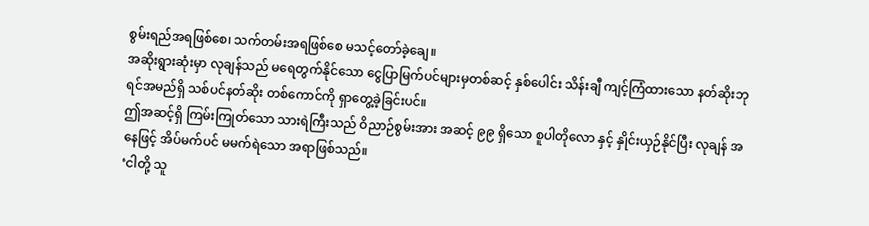စွမ်းရည်အရဖြစ်စေ၊ သက်တမ်းအရဖြစ်စေ မသင့်တော်ခဲ့ချေ။
အဆိုးရွားဆုံးမှာ လုချန်သည် မရေတွက်နိုင်သော ငွေပြာမြက်ပင်များမှတစ်ဆင့် နှစ်ပေါင်း သိန်းချီ ကျင့်ကြံထားသော နတ်ဆိုးဘုရင်အမည်ရှိ သစ်ပင်နတ်ဆိုး တစ်ကောင်ကို ရှာတွေ့ခဲ့ခြင်းပင်။
ဤအဆင့်ရှိ ကြမ်းကြုတ်သော သားရဲကြီးသည် ဝိညာဉ်စွမ်းအား အဆင့် ၉၉ ရှိသော စူပါတိုလော နှင့် နှိုင်းယှဉ်နိုင်ပြီး လုချန် အနေဖြင့် အိပ်မက်ပင် မမက်ရဲသော အရာဖြစ်သည်။
‘ငါတို့ သူ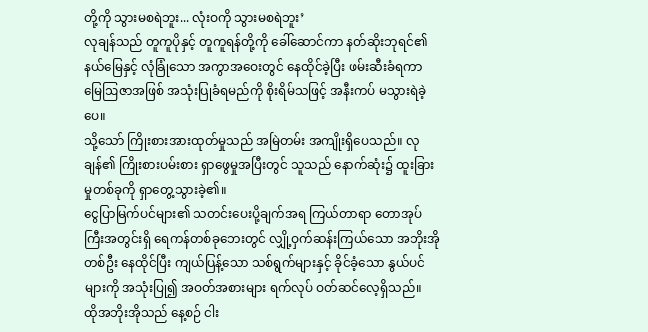တို့ကို သွားမစရဲဘူး... လုံးဝကို သွားမစရဲဘူး’
လုချန်သည် တူကူပိုနှင့် တူကူရန်တို့ကို ခေါ်ဆောင်ကာ နတ်ဆိုးဘုရင်၏ နယ်မြေနှင့် လုံခြုံသော အကွာအဝေးတွင် နေထိုင်ခဲ့ပြီး ဖမ်းဆီးခံရကာ မြေဩဇာအဖြစ် အသုံးပြုခံရမည်ကို စိုးရိမ်သဖြင့် အနီးကပ် မသွားရဲခဲ့ပေ။
သို့သော် ကြိုးစားအားထုတ်မှုသည် အမြဲတမ်း အကျိုးရှိပေသည်။ လုချန်၏ ကြိုးစားပမ်းစား ရှာဖွေမှုအပြီးတွင် သူသည် နောက်ဆုံး၌ ထူးခြားမှုတစ်ခုကို ရှာတွေ့သွားခဲ့၏။
ငွေပြာမြက်ပင်များ၏ သတင်းပေးပို့ချက်အရ ကြယ်တာရာ တောအုပ်ကြီးအတွင်းရှိ ရေကန်တစ်ခုဘေးတွင် လျှို့ဝှက်ဆန်းကြယ်သော အဘိုးအို တစ်ဦး နေထိုင်ပြီး ကျယ်ပြန့်သော သစ်ရွက်များနှင့် ခိုင်ခံ့သော နွယ်ပင်များကို အသုံးပြု၍ အဝတ်အစားများ ရက်လုပ် ဝတ်ဆင်လေ့ရှိသည်။
ထိုအဘိုးအိုသည် နေ့စဉ် ငါး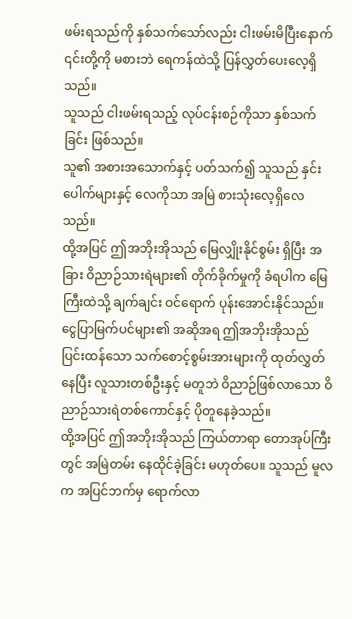ဖမ်းရသည်ကို နှစ်သက်သော်လည်း ငါးဖမ်းမိပြီးနောက် ၎င်းတို့ကို မစားဘဲ ရေကန်ထဲသို့ ပြန်လွှတ်ပေးလေ့ရှိသည်။
သူသည် ငါးဖမ်းရသည့် လုပ်ငန်းစဉ်ကိုသာ နှစ်သက်ခြင်း ဖြစ်သည်။
သူ၏ အစားအသောက်နှင့် ပတ်သက်၍ သူသည် နှင်းပေါက်များနှင့် လေကိုသာ အမြဲ စားသုံးလေ့ရှိလေသည်။
ထို့အပြင် ဤအဘိုးအိုသည် မြေလျှိုးနိုင်စွမ်း ရှိပြီး အခြား ဝိညာဉ်သားရဲများ၏ တိုက်ခိုက်မှုကို ခံရပါက မြေကြီးထဲသို့ ချက်ချင်း ဝင်ရောက် ပုန်းအောင်းနိုင်သည်။
ငွေပြာမြက်ပင်များ၏ အဆိုအရ ဤအဘိုးအိုသည် ပြင်းထန်သော သက်စောင့်စွမ်းအားများကို ထုတ်လွှတ်နေပြီး လူသားတစ်ဦးနှင့် မတူဘဲ ဝိညာဉ်ဖြစ်လာသော ဝိညာဉ်သားရဲတစ်ကောင်နှင့် ပိုတူနေခဲ့သည်။
ထို့အပြင် ဤအဘိုးအိုသည် ကြယ်တာရာ တောအုပ်ကြီးတွင် အမြဲတမ်း နေထိုင်ခဲ့ခြင်း မဟုတ်ပေ။ သူသည် မူလက အပြင်ဘက်မှ ရောက်လာ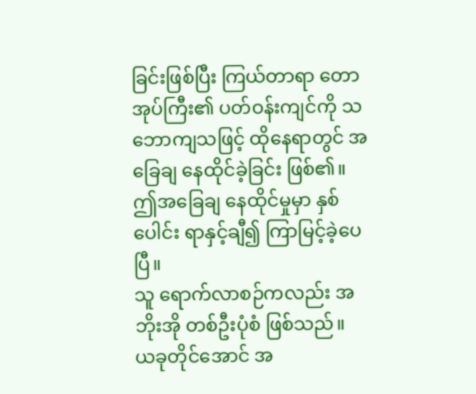ခြင်းဖြစ်ပြီး ကြယ်တာရာ တောအုပ်ကြီး၏ ပတ်ဝန်းကျင်ကို သဘောကျသဖြင့် ထိုနေရာတွင် အခြေချ နေထိုင်ခဲ့ခြင်း ဖြစ်၏။
ဤအခြေချ နေထိုင်မှုမှာ နှစ်ပေါင်း ရာနှင့်ချီ၍ ကြာမြင့်ခဲ့ပေပြီ။
သူ ရောက်လာစဉ်ကလည်း အဘိုးအို တစ်ဦးပုံစံ ဖြစ်သည်။
ယခုတိုင်အောင် အ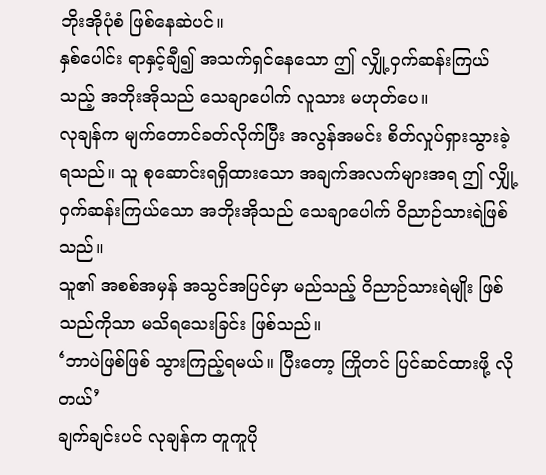ဘိုးအိုပုံစံ ဖြစ်နေဆဲပင်။
နှစ်ပေါင်း ရာနှင့်ချီ၍ အသက်ရှင်နေသော ဤ လျှို့ဝှက်ဆန်းကြယ်သည့် အဘိုးအိုသည် သေချာပေါက် လူသား မဟုတ်ပေ။
လုချန်က မျက်တောင်ခတ်လိုက်ပြီး အလွန်အမင်း စိတ်လှုပ်ရှားသွားခဲ့ရသည်။ သူ စုဆောင်းရရှိထားသော အချက်အလက်များအရ ဤ လျှို့ဝှက်ဆန်းကြယ်သော အဘိုးအိုသည် သေချာပေါက် ဝိညာဉ်သားရဲဖြစ်သည်။
သူ၏ အစစ်အမှန် အသွင်အပြင်မှာ မည်သည့် ဝိညာဉ်သားရဲမျိုး ဖြစ်သည်ကိုသာ မသိရသေးခြင်း ဖြစ်သည်။
‘ဘာပဲဖြစ်ဖြစ် သွားကြည့်ရမယ်။ ပြီးတော့ ကြိုတင် ပြင်ဆင်ထားဖို့ လိုတယ်’
ချက်ချင်းပင် လုချန်က တူကူပို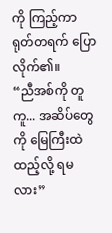ကို ကြည့်ကာ ရုတ်တရက် ပြောလိုက်၏။
“ညီအစ်ကို တူကူ... အဆိပ်တွေကို မြေကြီးထဲ ထည့်လို့ ရမလား”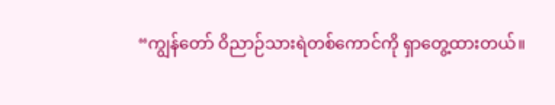“ကျွန်တော် ဝိညာဉ်သားရဲတစ်ကောင်ကို ရှာတွေ့ထားတယ်။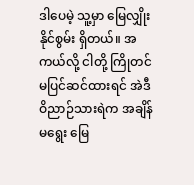ဒါပေမဲ့ သူ့မှာ မြေလျှိုးနိုင်စွမ်း ရှိတယ်။ အကယ်လို့ ငါတို့ ကြိုတင် မပြင်ဆင်ထားရင် အဲဒီ ဝိညာဉ်သားရဲက အချိန်မရွေး မြေ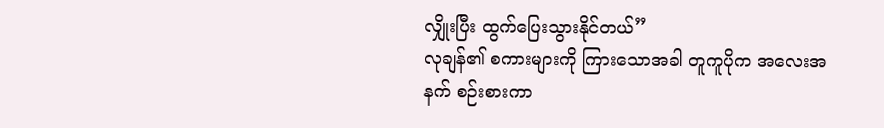လျှိုးပြီး ထွက်ပြေးသွားနိုင်တယ်”
လုချန်၏ စကားများကို ကြားသောအခါ တူကူပိုက အလေးအနက် စဉ်းစားကာ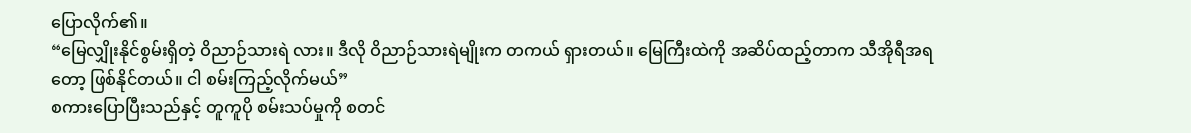ပြောလိုက်၏။
“မြေလျှိုးနိုင်စွမ်းရှိတဲ့ ဝိညာဉ်သားရဲ လား။ ဒီလို ဝိညာဉ်သားရဲမျိုးက တကယ် ရှားတယ်။ မြေကြီးထဲကို အဆိပ်ထည့်တာက သီအိုရီအရတော့ ဖြစ်နိုင်တယ်။ ငါ စမ်းကြည့်လိုက်မယ်”
စကားပြောပြီးသည်နှင့် တူကူပို စမ်းသပ်မှုကို စတင်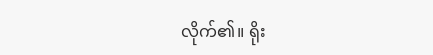လိုက်၏။ ရိုး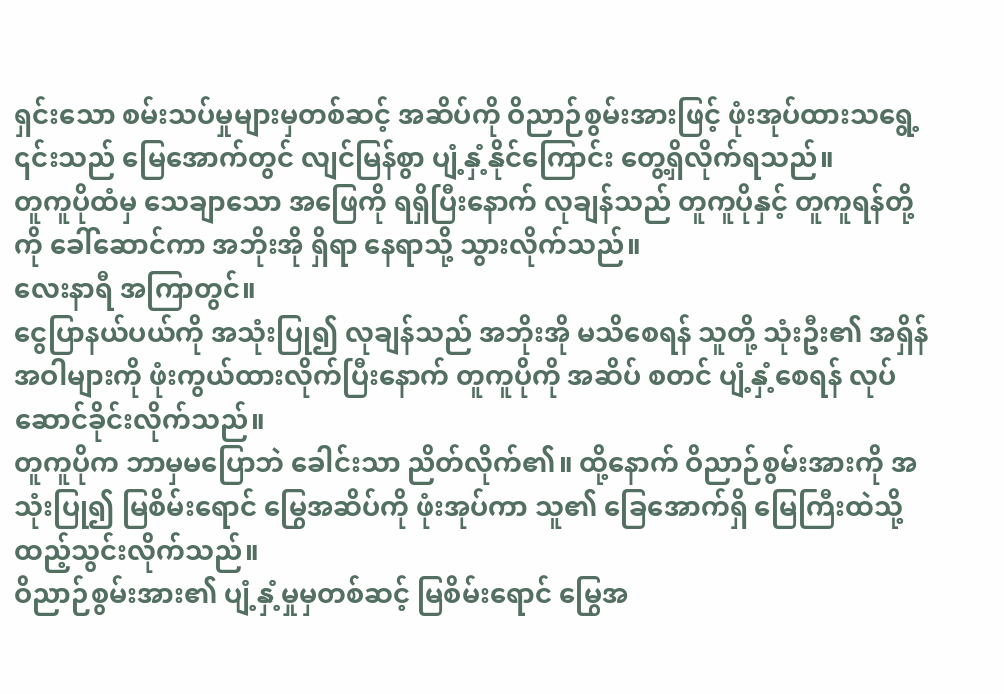ရှင်းသော စမ်းသပ်မှုများမှတစ်ဆင့် အဆိပ်ကို ဝိညာဉ်စွမ်းအားဖြင့် ဖုံးအုပ်ထားသရွေ့ ၎င်းသည် မြေအောက်တွင် လျင်မြန်စွာ ပျံ့နှံ့နိုင်ကြောင်း တွေ့ရှိလိုက်ရသည်။
တူကူပိုထံမှ သေချာသော အဖြေကို ရရှိပြီးနောက် လုချန်သည် တူကူပိုနှင့် တူကူရန်တို့ကို ခေါ်ဆောင်ကာ အဘိုးအို ရှိရာ နေရာသို့ သွားလိုက်သည်။
လေးနာရီ အကြာတွင်။
ငွေပြာနယ်ပယ်ကို အသုံးပြု၍ လုချန်သည် အဘိုးအို မသိစေရန် သူတို့ သုံးဦး၏ အရှိန်အဝါများကို ဖုံးကွယ်ထားလိုက်ပြီးနောက် တူကူပိုကို အဆိပ် စတင် ပျံ့နှံ့စေရန် လုပ်ဆောင်ခိုင်းလိုက်သည်။
တူကူပိုက ဘာမှမပြောဘဲ ခေါင်းသာ ညိတ်လိုက်၏။ ထို့နောက် ဝိညာဉ်စွမ်းအားကို အသုံးပြု၍ မြစိမ်းရောင် မြွေအဆိပ်ကို ဖုံးအုပ်ကာ သူ၏ ခြေအောက်ရှိ မြေကြီးထဲသို့ ထည့်သွင်းလိုက်သည်။
ဝိညာဉ်စွမ်းအား၏ ပျံ့နှံ့မှုမှတစ်ဆင့် မြစိမ်းရောင် မြွေအ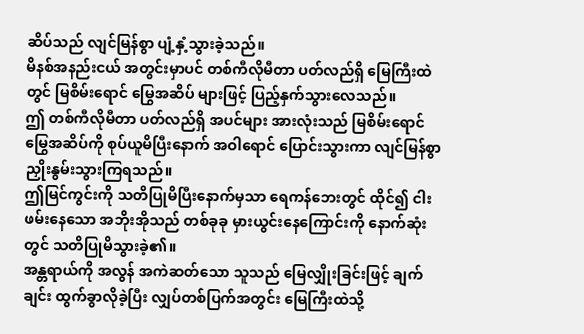ဆိပ်သည် လျင်မြန်စွာ ပျံ့နှံ့သွားခဲ့သည်။
မိနစ်အနည်းငယ် အတွင်းမှာပင် တစ်ကီလိုမီတာ ပတ်လည်ရှိ မြေကြီးထဲတွင် မြစိမ်းရောင် မြွေအဆိပ် များဖြင့် ပြည့်နှက်သွားလေသည်။
ဤ တစ်ကီလိုမီတာ ပတ်လည်ရှိ အပင်များ အားလုံးသည် မြစိမ်းရောင် မြွေအဆိပ်ကို စုပ်ယူမိပြီးနောက် အဝါရောင် ပြောင်းသွားကာ လျင်မြန်စွာ ညှိုးနွမ်းသွားကြရသည်။
ဤမြင်ကွင်းကို သတိပြုမိပြီးနောက်မှသာ ရေကန်ဘေးတွင် ထိုင်၍ ငါးဖမ်းနေသော အဘိုးအိုသည် တစ်ခုခု မှားယွင်းနေကြောင်းကို နောက်ဆုံးတွင် သတိပြုမိသွားခဲ့၏။
အန္တရာယ်ကို အလွန် အကဲဆတ်သော သူသည် မြေလျှိုးခြင်းဖြင့် ချက်ချင်း ထွက်ခွာလိုခဲ့ပြီး လျှပ်တစ်ပြက်အတွင်း မြေကြီးထဲသို့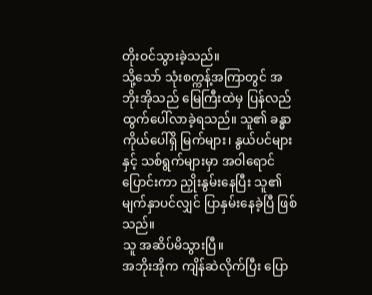တိုးဝင်သွားခဲ့သည်။
သို့သော် သုံးစက္ကန့်အကြာတွင် အဘိုးအိုသည် မြေကြီးထဲမှ ပြန်လည် ထွက်ပေါ်လာခဲ့ရသည်။ သူ၏ ခန္ဓာကိုယ်ပေါ်ရှိ မြက်များ၊ နွယ်ပင်များနှင့် သစ်ရွက်များမှာ အဝါရောင်ပြောင်းကာ ညှိုးနွမ်းနေပြီး သူ၏ မျက်နှာပင်လျှင် ပြာနှမ်းနေခဲ့ပြီ ဖြစ်သည်။
သူ အဆိပ်မိသွားပြီ။
အဘိုးအိုက ကျိန်ဆဲလိုက်ပြီး ပြော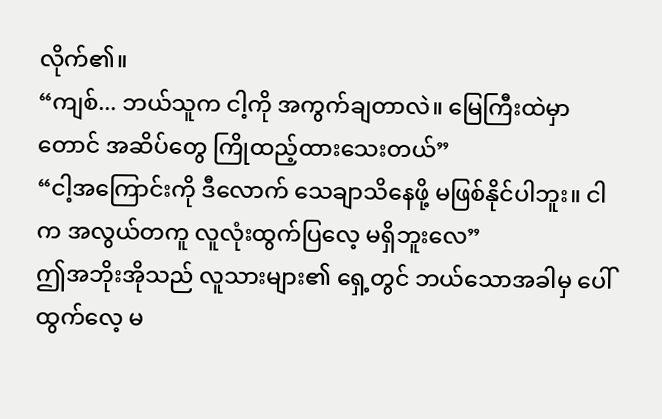လိုက်၏။
“ကျစ်... ဘယ်သူက ငါ့ကို အကွက်ချတာလဲ။ မြေကြီးထဲမှာတောင် အဆိပ်တွေ ကြိုထည့်ထားသေးတယ်”
“ငါ့အကြောင်းကို ဒီလောက် သေချာသိနေဖို့ မဖြစ်နိုင်ပါဘူး။ ငါက အလွယ်တကူ လူလုံးထွက်ပြလေ့ မရှိဘူးလေ”
ဤအဘိုးအိုသည် လူသားများ၏ ရှေ့တွင် ဘယ်သောအခါမှ ပေါ်ထွက်လေ့ မ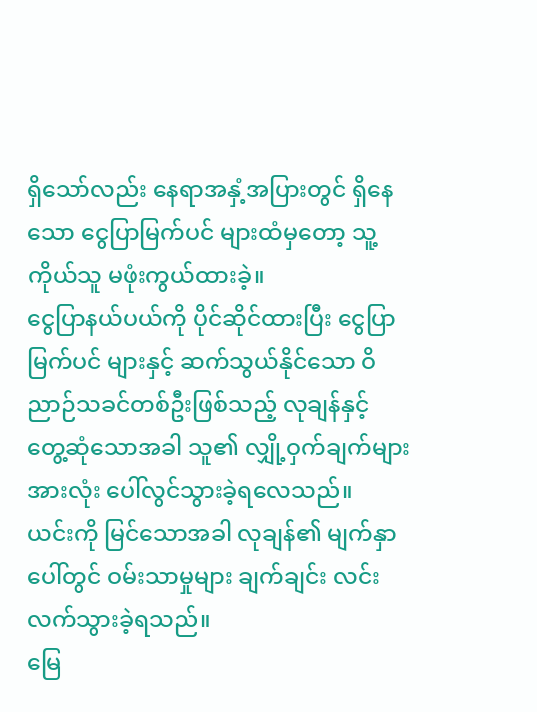ရှိသော်လည်း နေရာအနှံ့အပြားတွင် ရှိနေသော ငွေပြာမြက်ပင် များထံမှတော့ သူ့ကိုယ်သူ မဖုံးကွယ်ထားခဲ့။
ငွေပြာနယ်ပယ်ကို ပိုင်ဆိုင်ထားပြီး ငွေပြာမြက်ပင် များနှင့် ဆက်သွယ်နိုင်သော ဝိညာဉ်သခင်တစ်ဦးဖြစ်သည့် လုချန်နှင့် တွေ့ဆုံသောအခါ သူ၏ လျှို့ဝှက်ချက်များ အားလုံး ပေါ်လွင်သွားခဲ့ရလေသည်။
ယင်းကို မြင်သောအခါ လုချန်၏ မျက်နှာပေါ်တွင် ဝမ်းသာမှုများ ချက်ချင်း လင်းလက်သွားခဲ့ရသည်။
မြေ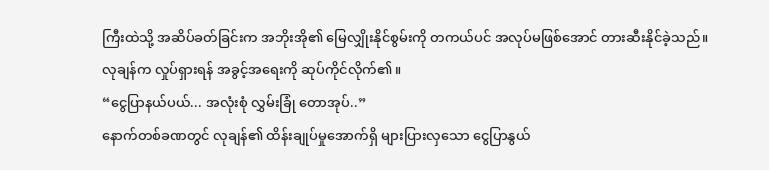ကြီးထဲသို့ အဆိပ်ခတ်ခြင်းက အဘိုးအို၏ မြေလျှိုးနိုင်စွမ်းကို တကယ်ပင် အလုပ်မဖြစ်အောင် တားဆီးနိုင်ခဲ့သည်။
လုချန်က လှုပ်ရှားရန် အခွင့်အရေးကို ဆုပ်ကိုင်လိုက်၏။
“ငွေပြာနယ်ပယ်... အလုံးစုံ လွှမ်းခြုံ တောအုပ်..”
နောက်တစ်ခဏတွင် လုချန်၏ ထိန်းချုပ်မှုအောက်ရှိ များပြားလှသော ငွေပြာနွယ်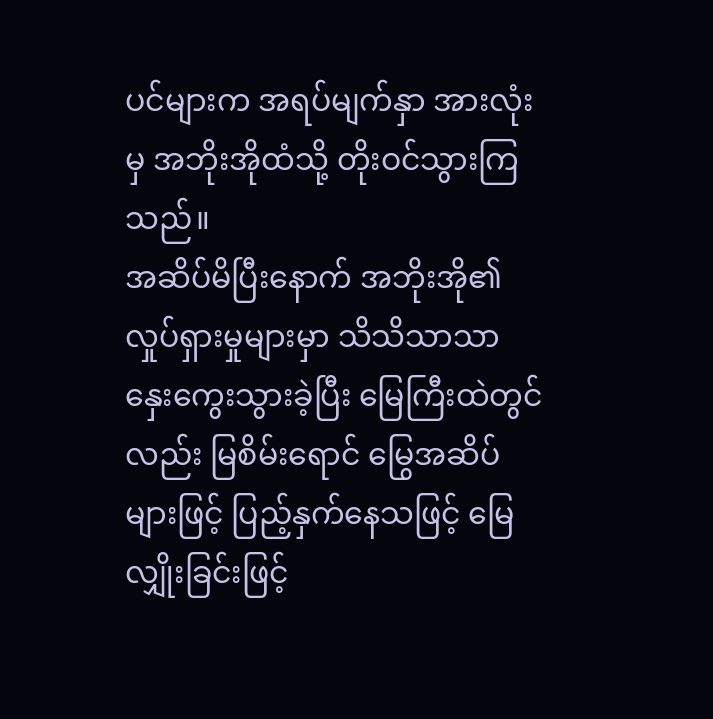ပင်များက အရပ်မျက်နှာ အားလုံးမှ အဘိုးအိုထံသို့ တိုးဝင်သွားကြသည်။
အဆိပ်မိပြီးနောက် အဘိုးအို၏ လှုပ်ရှားမှုများမှာ သိသိသာသာ နှေးကွေးသွားခဲ့ပြီး မြေကြီးထဲတွင်လည်း မြစိမ်းရောင် မြွေအဆိပ်များဖြင့် ပြည့်နှက်နေသဖြင့် မြေလျှိုးခြင်းဖြင့်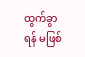ထွက်ခွာရန် မဖြစ်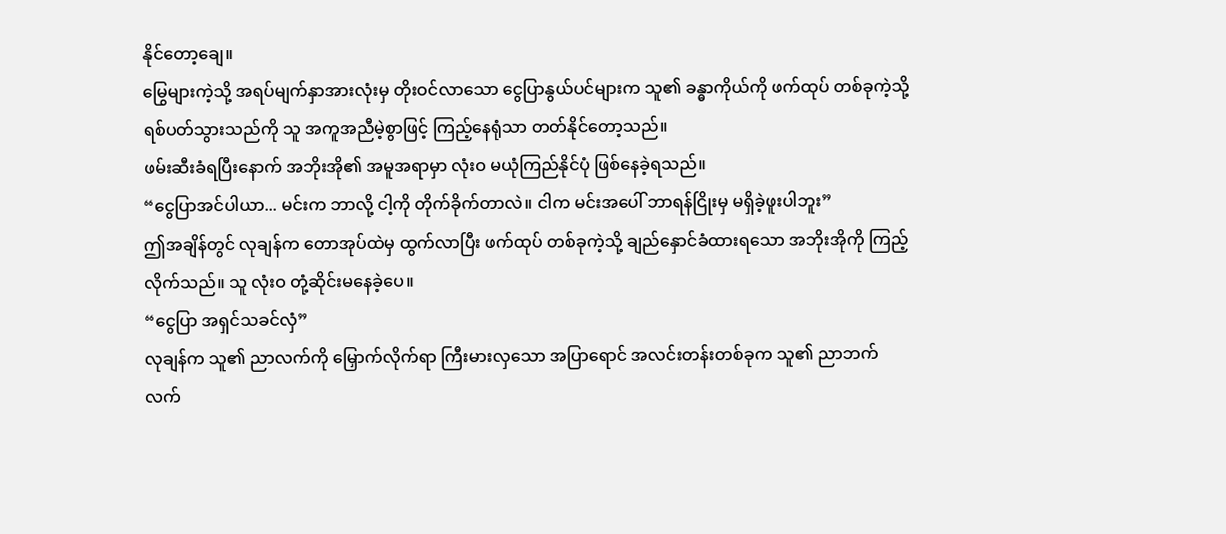နိုင်တော့ချေ။
မြွေများကဲ့သို့ အရပ်မျက်နှာအားလုံးမှ တိုးဝင်လာသော ငွေပြာနွယ်ပင်များက သူ၏ ခန္ဓာကိုယ်ကို ဖက်ထုပ် တစ်ခုကဲ့သို့ ရစ်ပတ်သွားသည်ကို သူ အကူအညီမဲ့စွာဖြင့် ကြည့်နေရုံသာ တတ်နိုင်တော့သည်။
ဖမ်းဆီးခံရပြီးနောက် အဘိုးအို၏ အမူအရာမှာ လုံးဝ မယုံကြည်နိုင်ပုံ ဖြစ်နေခဲ့ရသည်။
“ငွေပြာအင်ပါယာ... မင်းက ဘာလို့ ငါ့ကို တိုက်ခိုက်တာလဲ။ ငါက မင်းအပေါ် ဘာရန်ငြိုးမှ မရှိခဲ့ဖူးပါဘူး”
ဤအချိန်တွင် လုချန်က တောအုပ်ထဲမှ ထွက်လာပြီး ဖက်ထုပ် တစ်ခုကဲ့သို့ ချည်နှောင်ခံထားရသော အဘိုးအိုကို ကြည့်လိုက်သည်။ သူ လုံးဝ တုံ့ဆိုင်းမနေခဲ့ပေ။
“ငွေပြာ အရှင်သခင်လှံ”
လုချန်က သူ၏ ညာလက်ကို မြှောက်လိုက်ရာ ကြီးမားလှသော အပြာရောင် အလင်းတန်းတစ်ခုက သူ၏ ညာဘက်လက်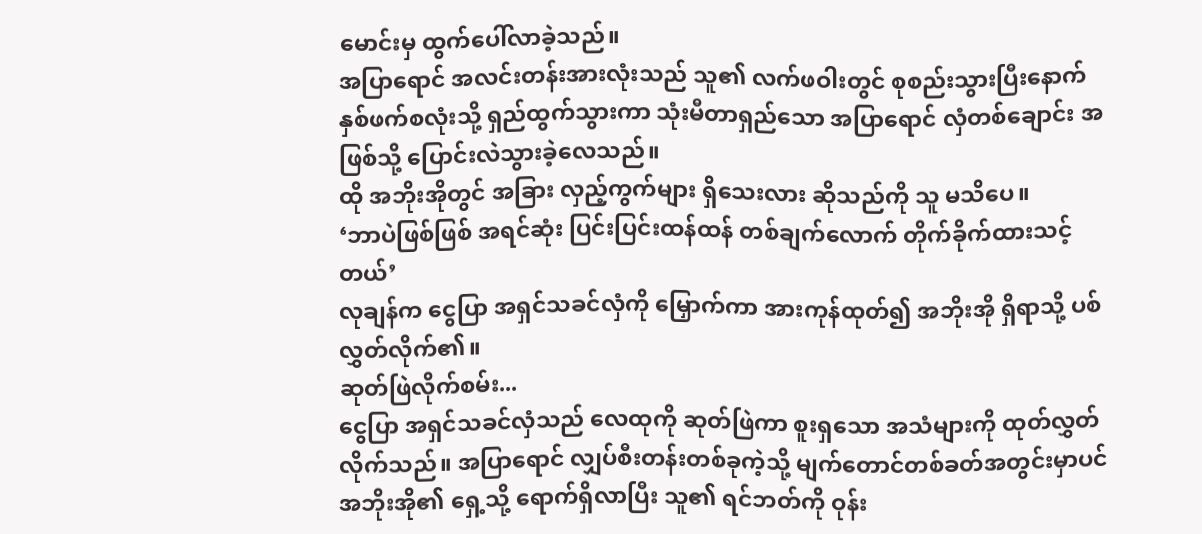မောင်းမှ ထွက်ပေါ်လာခဲ့သည်။
အပြာရောင် အလင်းတန်းအားလုံးသည် သူ၏ လက်ဖဝါးတွင် စုစည်းသွားပြီးနောက် နှစ်ဖက်စလုံးသို့ ရှည်ထွက်သွားကာ သုံးမီတာရှည်သော အပြာရောင် လှံတစ်ချောင်း အဖြစ်သို့ ပြောင်းလဲသွားခဲ့လေသည်။
ထို အဘိုးအိုတွင် အခြား လှည့်ကွက်များ ရှိသေးလား ဆိုသည်ကို သူ မသိပေ။
‘ဘာပဲဖြစ်ဖြစ် အရင်ဆုံး ပြင်းပြင်းထန်ထန် တစ်ချက်လောက် တိုက်ခိုက်ထားသင့်တယ်’
လုချန်က ငွေပြာ အရှင်သခင်လှံကို မြှောက်ကာ အားကုန်ထုတ်၍ အဘိုးအို ရှိရာသို့ ပစ်လွှတ်လိုက်၏။
ဆုတ်ဖြဲလိုက်စမ်း...
ငွေပြာ အရှင်သခင်လှံသည် လေထုကို ဆုတ်ဖြဲကာ စူးရှသော အသံများကို ထုတ်လွှတ်လိုက်သည်။ အပြာရောင် လျှပ်စီးတန်းတစ်ခုကဲ့သို့ မျက်တောင်တစ်ခတ်အတွင်းမှာပင် အဘိုးအို၏ ရှေ့သို့ ရောက်ရှိလာပြီး သူ၏ ရင်ဘတ်ကို ဝုန်း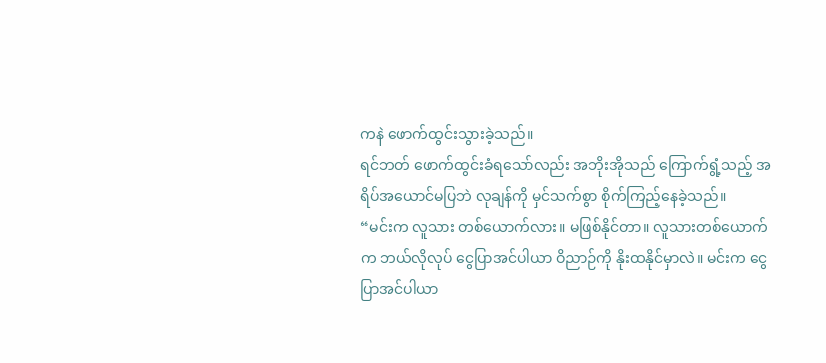ကနဲ ဖောက်ထွင်းသွားခဲ့သည်။
ရင်ဘတ် ဖောက်ထွင်းခံရသော်လည်း အဘိုးအိုသည် ကြောက်ရွံ့သည့် အရိပ်အယောင်မပြဘဲ လုချန်ကို မှင်သက်စွာ စိုက်ကြည့်နေခဲ့သည်။
“မင်းက လူသား တစ်ယောက်လား။ မဖြစ်နိုင်တာ။ လူသားတစ်ယောက်က ဘယ်လိုလုပ် ငွေပြာအင်ပါယာ ဝိညာဉ်ကို နိုးထနိုင်မှာလဲ။ မင်းက ငွေပြာအင်ပါယာ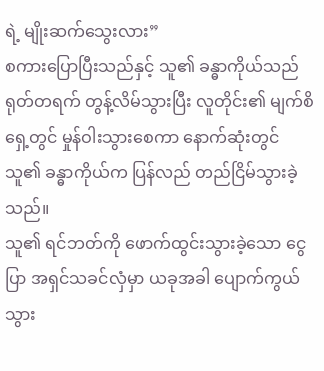ရဲ့ မျိုးဆက်သွေးလား”
စကားပြောပြီးသည်နှင့် သူ၏ ခန္ဓာကိုယ်သည် ရုတ်တရက် တွန့်လိမ်သွားပြီး လူတိုင်း၏ မျက်စိရှေ့တွင် မှုန်ဝါးသွားစေကာ နောက်ဆုံးတွင် သူ၏ ခန္ဓာကိုယ်က ပြန်လည် တည်ငြိမ်သွားခဲ့သည်။
သူ၏ ရင်ဘတ်ကို ဖောက်ထွင်းသွားခဲ့သော ငွေပြာ အရှင်သခင်လှံမှာ ယခုအခါ ပျောက်ကွယ်သွား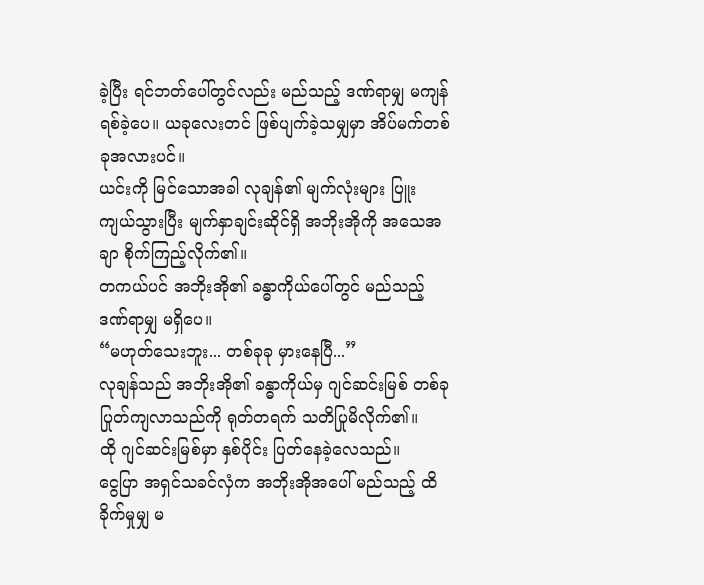ခဲ့ပြီး ရင်ဘတ်ပေါ်တွင်လည်း မည်သည့် ဒဏ်ရာမျှ မကျန်ရစ်ခဲ့ပေ။ ယခုလေးတင် ဖြစ်ပျက်ခဲ့သမျှမှာ အိပ်မက်တစ်ခုအလားပင်။
ယင်းကို မြင်သောအခါ လုချန်၏ မျက်လုံးများ ပြူးကျယ်သွားပြီး မျက်နှာချင်းဆိုင်ရှိ အဘိုးအိုကို အသေအချာ စိုက်ကြည့်လိုက်၏။
တကယ်ပင် အဘိုးအို၏ ခန္ဓာကိုယ်ပေါ်တွင် မည်သည့် ဒဏ်ရာမျှ မရှိပေ။
“မဟုတ်သေးဘူး... တစ်ခုခု မှားနေပြီ...”
လုချန်သည် အဘိုးအို၏ ခန္ဓာကိုယ်မှ ဂျင်ဆင်းမြစ် တစ်ခု ပြုတ်ကျလာသည်ကို ရုတ်တရက် သတိပြုမိလိုက်၏။
ထို ဂျင်ဆင်းမြစ်မှာ နှစ်ပိုင်း ပြတ်နေခဲ့လေသည်။
ငွေပြာ အရှင်သခင်လှံက အဘိုးအိုအပေါ် မည်သည့် ထိခိုက်မှုမျှ မ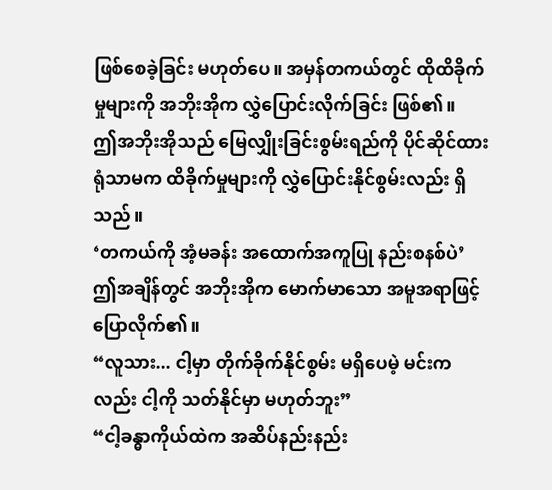ဖြစ်စေခဲ့ခြင်း မဟုတ်ပေ။ အမှန်တကယ်တွင် ထိုထိခိုက်မှုများကို အဘိုးအိုက လွှဲပြောင်းလိုက်ခြင်း ဖြစ်၏။
ဤအဘိုးအိုသည် မြေလျှိုးခြင်းစွမ်းရည်ကို ပိုင်ဆိုင်ထားရုံသာမက ထိခိုက်မှုများကို လွှဲပြောင်းနိုင်စွမ်းလည်း ရှိသည်။
‘တကယ်ကို အံ့မခန်း အထောက်အကူပြု နည်းစနစ်ပဲ’
ဤအချိန်တွင် အဘိုးအိုက မောက်မာသော အမူအရာဖြင့် ပြောလိုက်၏။
“လူသား... ငါ့မှာ တိုက်ခိုက်နိုင်စွမ်း မရှိပေမဲ့ မင်းကလည်း ငါ့ကို သတ်နိုင်မှာ မဟုတ်ဘူး”
“ငါ့ခန္ဓာကိုယ်ထဲက အဆိပ်နည်းနည်း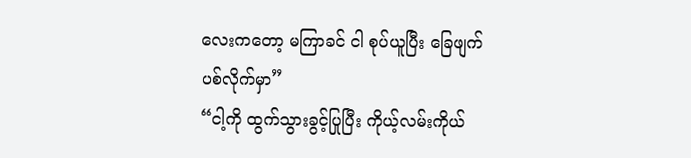လေးကတော့ မကြာခင် ငါ စုပ်ယူပြီး ခြေဖျက်ပစ်လိုက်မှာ”
“ငါ့ကို ထွက်သွားခွင့်ပြုပြီး ကိုယ့်လမ်းကိုယ်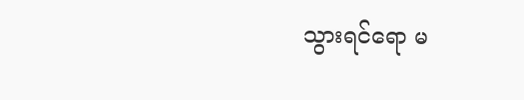သွားရင်ရော မ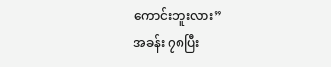ကောင်းဘူးလား”
အခန်း ၇၈ပြီး